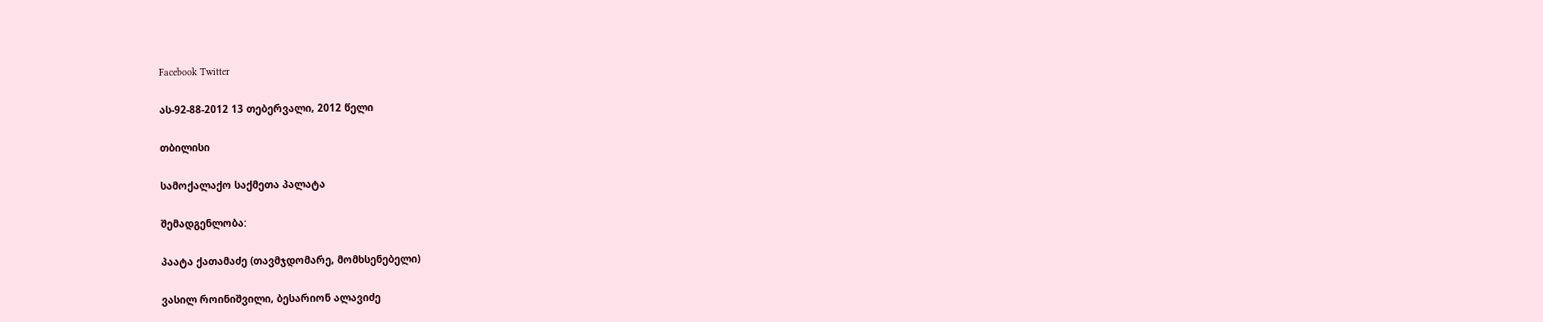Facebook Twitter

ას-92-88-2012 13 თებერვალი, 2012 წელი

თბილისი

სამოქალაქო საქმეთა პალატა

შემადგენლობა:

პაატა ქათამაძე (თავმჯდომარე, მომხსენებელი)

ვასილ როინიშვილი, ბესარიონ ალავიძე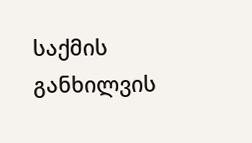საქმის განხილვის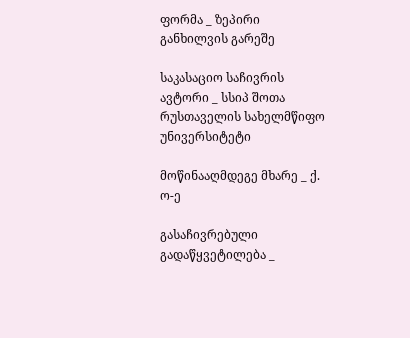ფორმა _ ზეპირი განხილვის გარეშე

საკასაციო საჩივრის ავტორი _ სსიპ შოთა რუსთაველის სახელმწიფო უნივერსიტეტი

მოწინააღმდეგე მხარე _ ქ. ო-ე

გასაჩივრებული გადაწყვეტილება _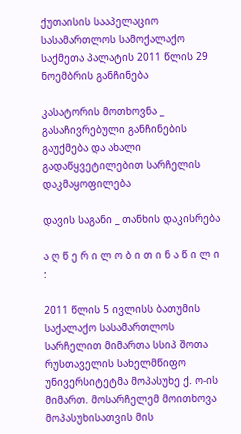ქუთაისის სააპელაციო სასამართლოს სამოქალაქო საქმეთა პალატის 2011 წლის 29 ნოემბრის განჩინება

კასატორის მოთხოვნა _ გასაჩივრებული განჩინების გაუქმება და ახალი გადაწყვეტილებით სარჩელის დაკმაყოფილება

დავის საგანი _ თანხის დაკისრება

ა ღ წ ე რ ი ლ ო ბ ი თ ი ნ ა წ ი ლ ი :

2011 წლის 5 ივლისს ბათუმის საქალაქო სასამართლოს სარჩელით მიმართა სსიპ შოთა რუსთაველის სახელმწიფო უნივერსიტეტმა მოპასუხე ქ. ო-ის მიმართ. მოსარჩელემ მოითხოვა მოპასუხისათვის მის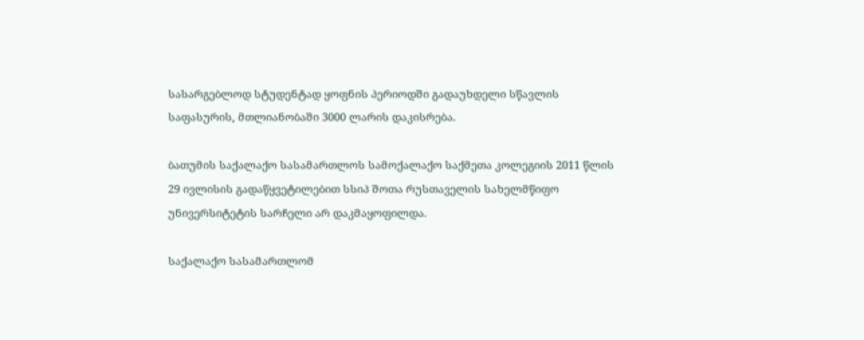სასარგებლოდ სტუდენტად ყოფნის პერიოდში გადაუხდელი სწავლის საფასურის, მთლიანობაში 3000 ლარის დაკისრება.

ბათუმის საქალაქო სასამართლოს სამოქალაქო საქმეთა კოლეგიის 2011 წლის 29 ივლისის გადაწყვეტილებით სსიპ შოთა რუსთაველის სახელმწიფო უნივერსიტეტის სარჩელი არ დაკმაყოფილდა.

საქალაქო სასამართლომ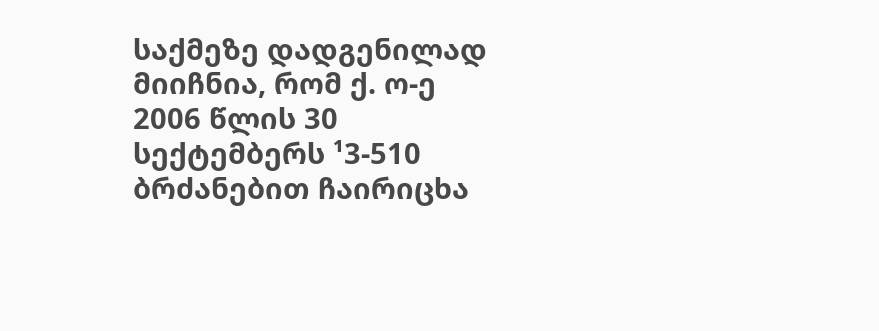საქმეზე დადგენილად მიიჩნია, რომ ქ. ო-ე 2006 წლის 30 სექტემბერს ¹3-510 ბრძანებით ჩაირიცხა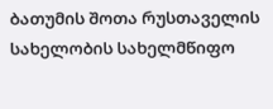ბათუმის შოთა რუსთაველის სახელობის სახელმწიფო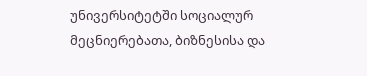უნივერსიტეტში სოციალურ მეცნიერებათა, ბიზნესისა და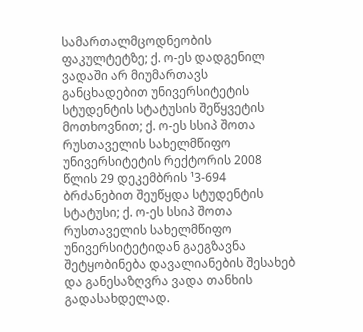სამართალმცოდნეობის ფაკულტეტზე; ქ. ო-ეს დადგენილ ვადაში არ მიუმართავს განცხადებით უნივერსიტეტის სტუდენტის სტატუსის შეწყვეტის მოთხოვნით; ქ. ო-ეს სსიპ შოთა რუსთაველის სახელმწიფო უნივერსიტეტის რექტორის 2008 წლის 29 დეკემბრის ¹3-694 ბრძანებით შეუწყდა სტუდენტის სტატუსი; ქ. ო-ეს სსიპ შოთა რუსთაველის სახელმწიფო უნივერსიტეტიდან გაეგზავნა შეტყობინება დავალიანების შესახებ და განესაზღვრა ვადა თანხის გადასახდელად.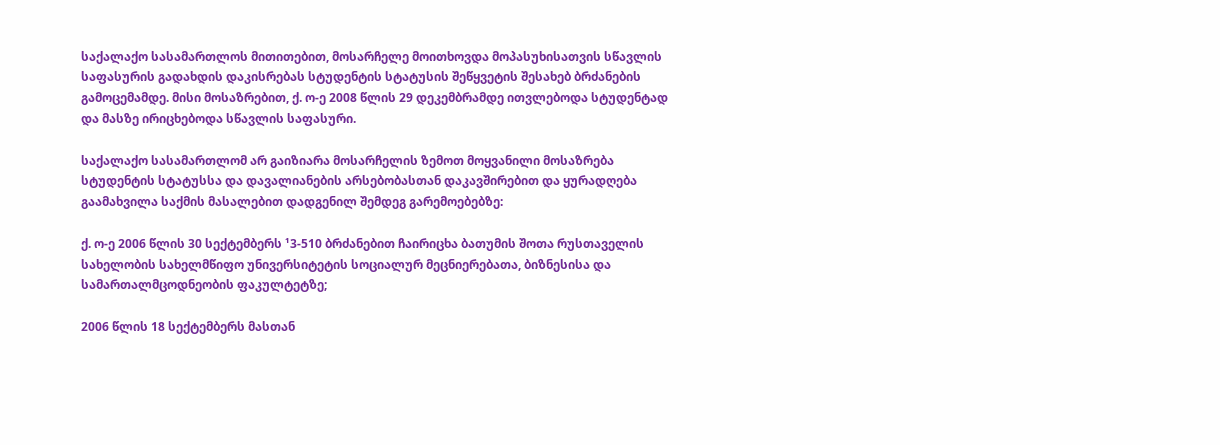საქალაქო სასამართლოს მითითებით, მოსარჩელე მოითხოვდა მოპასუხისათვის სწავლის საფასურის გადახდის დაკისრებას სტუდენტის სტატუსის შეწყვეტის შესახებ ბრძანების გამოცემამდე. მისი მოსაზრებით, ქ. ო-ე 2008 წლის 29 დეკემბრამდე ითვლებოდა სტუდენტად და მასზე ირიცხებოდა სწავლის საფასური.

საქალაქო სასამართლომ არ გაიზიარა მოსარჩელის ზემოთ მოყვანილი მოსაზრება სტუდენტის სტატუსსა და დავალიანების არსებობასთან დაკავშირებით და ყურადღება გაამახვილა საქმის მასალებით დადგენილ შემდეგ გარემოებებზე:

ქ. ო-ე 2006 წლის 30 სექტემბერს ¹3-510 ბრძანებით ჩაირიცხა ბათუმის შოთა რუსთაველის სახელობის სახელმწიფო უნივერსიტეტის სოციალურ მეცნიერებათა, ბიზნესისა და სამართალმცოდნეობის ფაკულტეტზე;

2006 წლის 18 სექტემბერს მასთან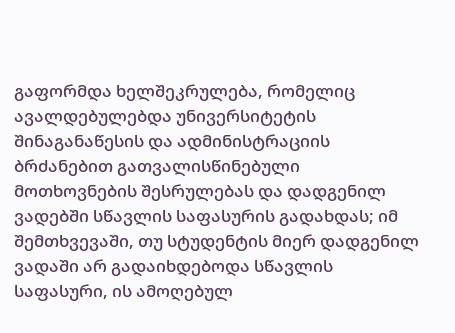გაფორმდა ხელშეკრულება, რომელიც ავალდებულებდა უნივერსიტეტის შინაგანაწესის და ადმინისტრაციის ბრძანებით გათვალისწინებული მოთხოვნების შესრულებას და დადგენილ ვადებში სწავლის საფასურის გადახდას; იმ შემთხვევაში, თუ სტუდენტის მიერ დადგენილ ვადაში არ გადაიხდებოდა სწავლის საფასური, ის ამოღებულ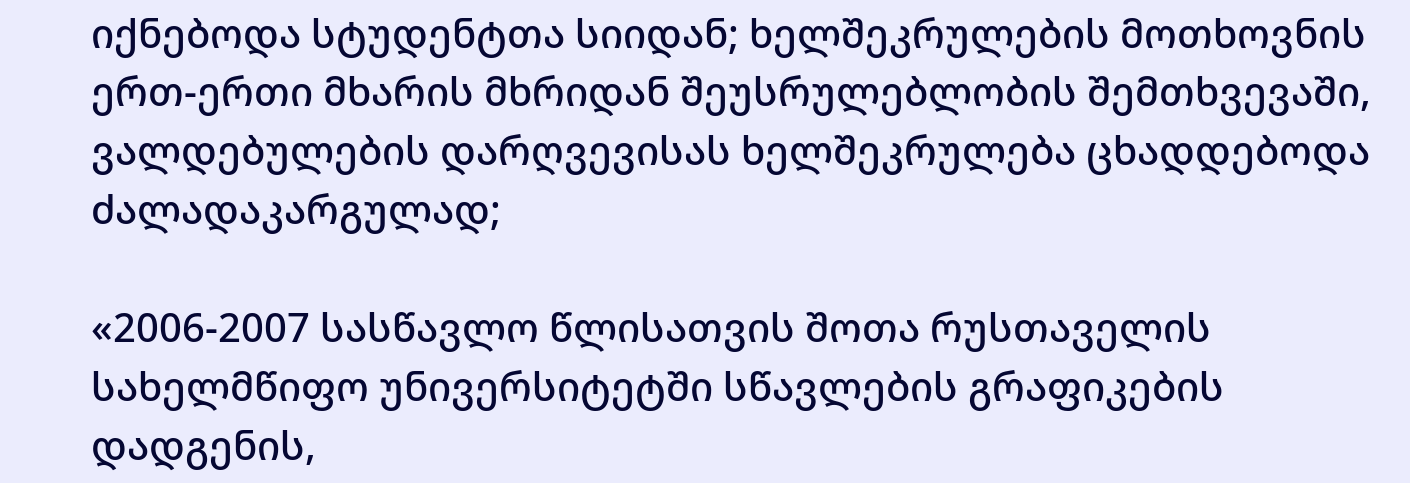იქნებოდა სტუდენტთა სიიდან; ხელშეკრულების მოთხოვნის ერთ-ერთი მხარის მხრიდან შეუსრულებლობის შემთხვევაში, ვალდებულების დარღვევისას ხელშეკრულება ცხადდებოდა ძალადაკარგულად;

«2006-2007 სასწავლო წლისათვის შოთა რუსთაველის სახელმწიფო უნივერსიტეტში სწავლების გრაფიკების დადგენის,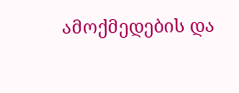ამოქმედების და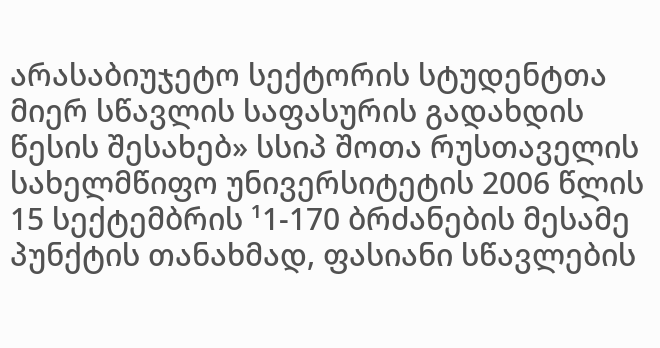არასაბიუჯეტო სექტორის სტუდენტთა მიერ სწავლის საფასურის გადახდის წესის შესახებ» სსიპ შოთა რუსთაველის სახელმწიფო უნივერსიტეტის 2006 წლის 15 სექტემბრის ¹1-170 ბრძანების მესამე პუნქტის თანახმად, ფასიანი სწავლების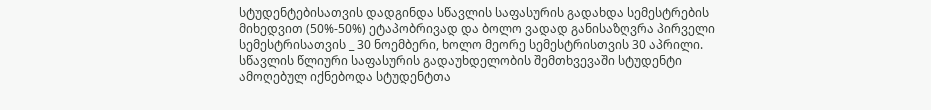სტუდენტებისათვის დადგინდა სწავლის საფასურის გადახდა სემესტრების მიხედვით (50%-50%) ეტაპობრივად და ბოლო ვადად განისაზღვრა პირველი სემესტრისათვის _ 30 ნოემბერი, ხოლო მეორე სემესტრისთვის 30 აპრილი. სწავლის წლიური საფასურის გადაუხდელობის შემთხვევაში სტუდენტი ამოღებულ იქნებოდა სტუდენტთა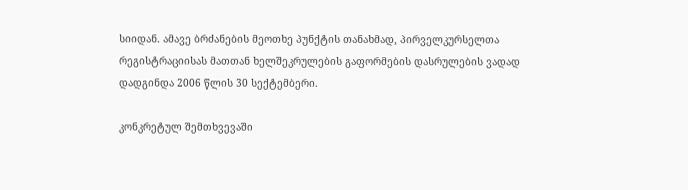სიიდან. ამავე ბრძანების მეოთხე პუნქტის თანახმად, პირველკურსელთა რეგისტრაციისას მათთან ხელშეკრულების გაფორმების დასრულების ვადად დადგინდა 2006 წლის 30 სექტემბერი.

კონკრეტულ შემთხვევაში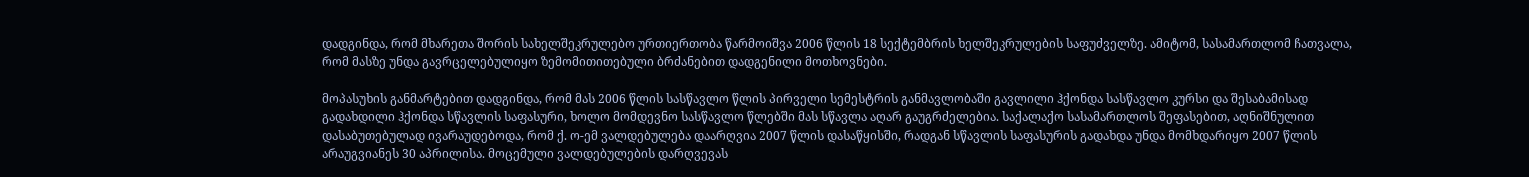დადგინდა, რომ მხარეთა შორის სახელშეკრულებო ურთიერთობა წარმოიშვა 2006 წლის 18 სექტემბრის ხელშეკრულების საფუძველზე. ამიტომ, სასამართლომ ჩათვალა, რომ მასზე უნდა გავრცელებულიყო ზემომითითებული ბრძანებით დადგენილი მოთხოვნები.

მოპასუხის განმარტებით დადგინდა, რომ მას 2006 წლის სასწავლო წლის პირველი სემესტრის განმავლობაში გავლილი ჰქონდა სასწავლო კურსი და შესაბამისად გადახდილი ჰქონდა სწავლის საფასური, ხოლო მომდევნო სასწავლო წლებში მას სწავლა აღარ გაუგრძელებია. საქალაქო სასამართლოს შეფასებით, აღნიშნულით დასაბუთებულად ივარაუდებოდა, რომ ქ. ო-ემ ვალდებულება დაარღვია 2007 წლის დასაწყისში, რადგან სწავლის საფასურის გადახდა უნდა მომხდარიყო 2007 წლის არაუგვიანეს 30 აპრილისა. მოცემული ვალდებულების დარღვევას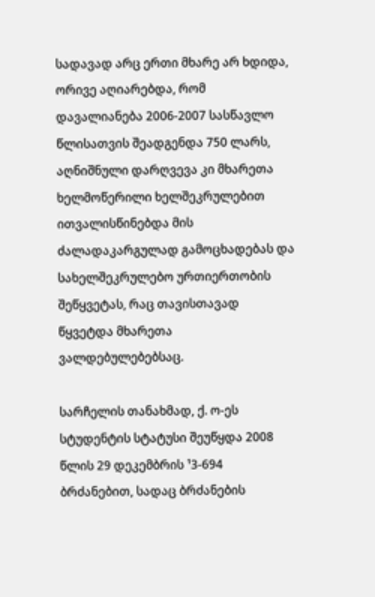სადავად არც ერთი მხარე არ ხდიდა, ორივე აღიარებდა, რომ დავალიანება 2006-2007 სასწავლო წლისათვის შეადგენდა 750 ლარს, აღნიშნული დარღვევა კი მხარეთა ხელმოწერილი ხელშეკრულებით ითვალისწინებდა მის ძალადაკარგულად გამოცხადებას და სახელშეკრულებო ურთიერთობის შეწყვეტას, რაც თავისთავად წყვეტდა მხარეთა ვალდებულებებსაც.

სარჩელის თანახმად, ქ. ო-ეს სტუდენტის სტატუსი შეუწყდა 2008 წლის 29 დეკემბრის ¹3-694 ბრძანებით, სადაც ბრძანების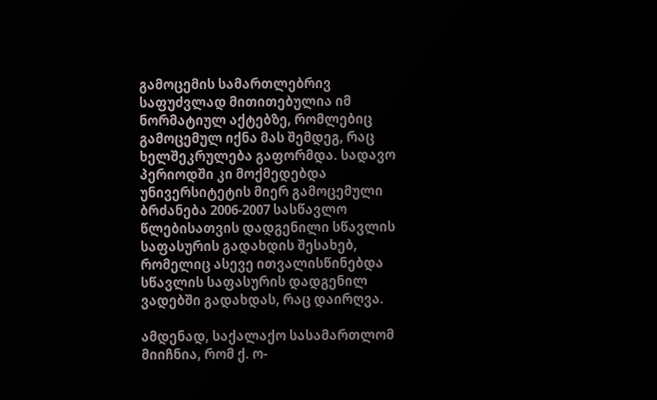გამოცემის სამართლებრივ საფუძვლად მითითებულია იმ ნორმატიულ აქტებზე, რომლებიც გამოცემულ იქნა მას შემდეგ, რაც ხელშეკრულება გაფორმდა. სადავო პერიოდში კი მოქმედებდა უნივერსიტეტის მიერ გამოცემული ბრძანება 2006-2007 სასწავლო წლებისათვის დადგენილი სწავლის საფასურის გადახდის შესახებ, რომელიც ასევე ითვალისწინებდა სწავლის საფასურის დადგენილ ვადებში გადახდას, რაც დაირღვა.

ამდენად, საქალაქო სასამართლომ მიიჩნია, რომ ქ. ო-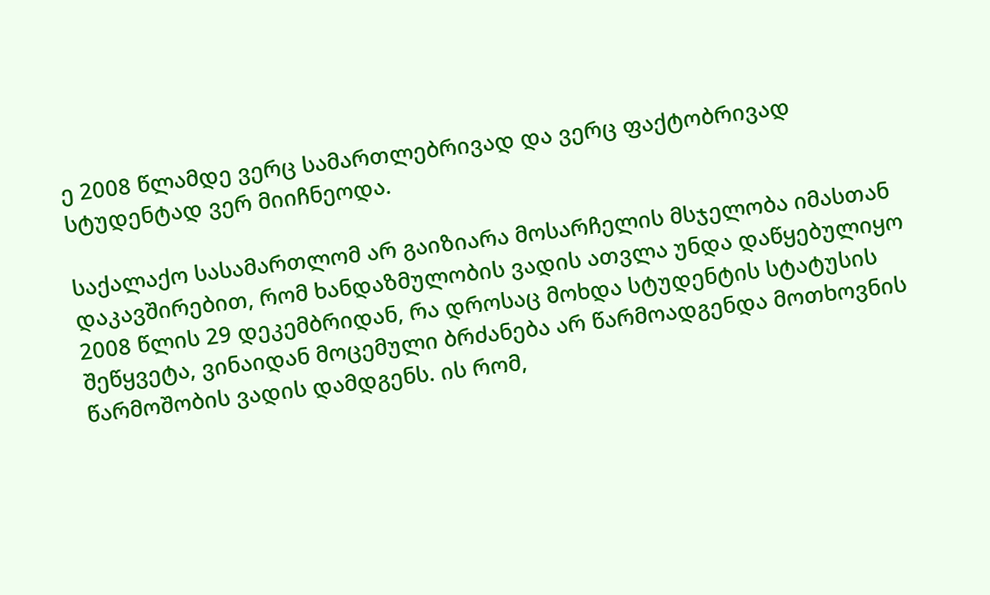ე 2008 წლამდე ვერც სამართლებრივად და ვერც ფაქტობრივად სტუდენტად ვერ მიიჩნეოდა.

საქალაქო სასამართლომ არ გაიზიარა მოსარჩელის მსჯელობა იმასთან დაკავშირებით, რომ ხანდაზმულობის ვადის ათვლა უნდა დაწყებულიყო 2008 წლის 29 დეკემბრიდან, რა დროსაც მოხდა სტუდენტის სტატუსის შეწყვეტა, ვინაიდან მოცემული ბრძანება არ წარმოადგენდა მოთხოვნის წარმოშობის ვადის დამდგენს. ის რომ,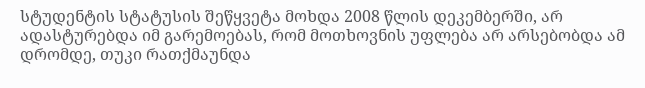სტუდენტის სტატუსის შეწყვეტა მოხდა 2008 წლის დეკემბერში, არ ადასტურებდა იმ გარემოებას, რომ მოთხოვნის უფლება არ არსებობდა ამ დრომდე, თუკი რათქმაუნდა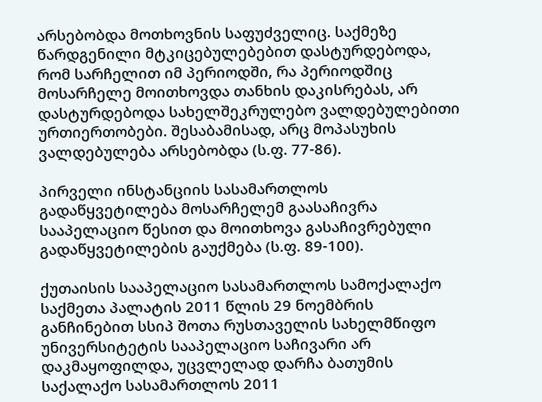არსებობდა მოთხოვნის საფუძველიც. საქმეზე წარდგენილი მტკიცებულებებით დასტურდებოდა, რომ სარჩელით იმ პერიოდში, რა პერიოდშიც მოსარჩელე მოითხოვდა თანხის დაკისრებას, არ დასტურდებოდა სახელშეკრულებო ვალდებულებითი ურთიერთობები. შესაბამისად, არც მოპასუხის ვალდებულება არსებობდა (ს.ფ. 77-86).

პირველი ინსტანციის სასამართლოს გადაწყვეტილება მოსარჩელემ გაასაჩივრა სააპელაციო წესით და მოითხოვა გასაჩივრებული გადაწყვეტილების გაუქმება (ს.ფ. 89-100).

ქუთაისის სააპელაციო სასამართლოს სამოქალაქო საქმეთა პალატის 2011 წლის 29 ნოემბრის განჩინებით სსიპ შოთა რუსთაველის სახელმწიფო უნივერსიტეტის სააპელაციო საჩივარი არ დაკმაყოფილდა, უცვლელად დარჩა ბათუმის საქალაქო სასამართლოს 2011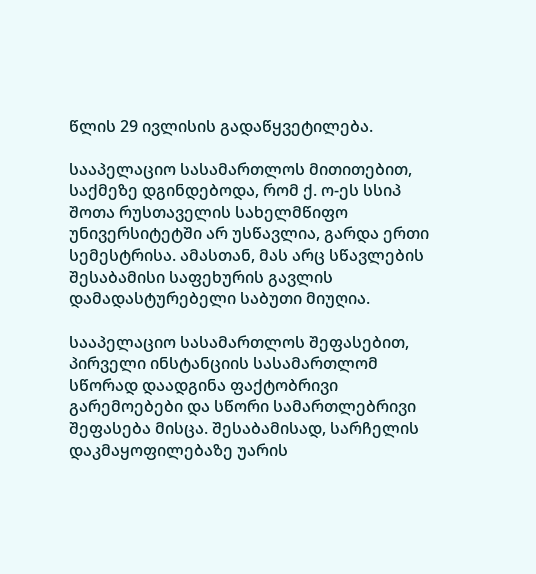წლის 29 ივლისის გადაწყვეტილება.

სააპელაციო სასამართლოს მითითებით, საქმეზე დგინდებოდა, რომ ქ. ო-ეს სსიპ შოთა რუსთაველის სახელმწიფო უნივერსიტეტში არ უსწავლია, გარდა ერთი სემესტრისა. ამასთან, მას არც სწავლების შესაბამისი საფეხურის გავლის დამადასტურებელი საბუთი მიუღია.

სააპელაციო სასამართლოს შეფასებით, პირველი ინსტანციის სასამართლომ სწორად დაადგინა ფაქტობრივი გარემოებები და სწორი სამართლებრივი შეფასება მისცა. შესაბამისად, სარჩელის დაკმაყოფილებაზე უარის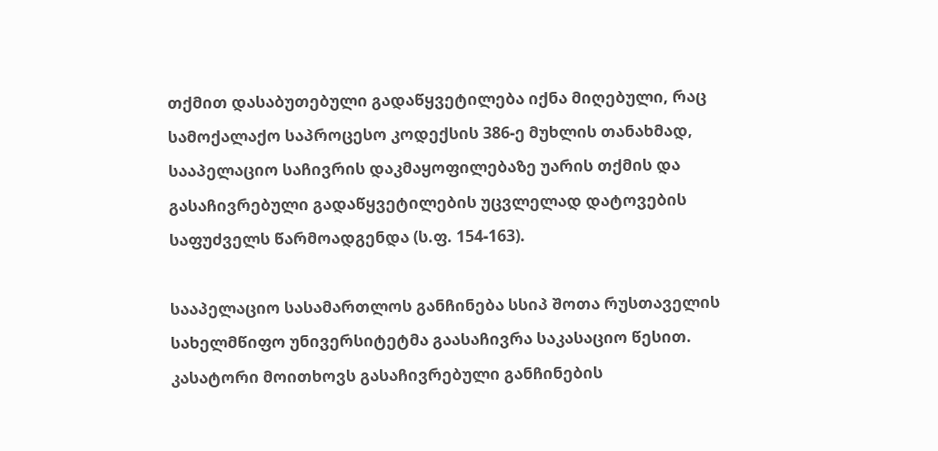თქმით დასაბუთებული გადაწყვეტილება იქნა მიღებული, რაც სამოქალაქო საპროცესო კოდექსის 386-ე მუხლის თანახმად, სააპელაციო საჩივრის დაკმაყოფილებაზე უარის თქმის და გასაჩივრებული გადაწყვეტილების უცვლელად დატოვების საფუძველს წარმოადგენდა (ს.ფ. 154-163).

სააპელაციო სასამართლოს განჩინება სსიპ შოთა რუსთაველის სახელმწიფო უნივერსიტეტმა გაასაჩივრა საკასაციო წესით. კასატორი მოითხოვს გასაჩივრებული განჩინების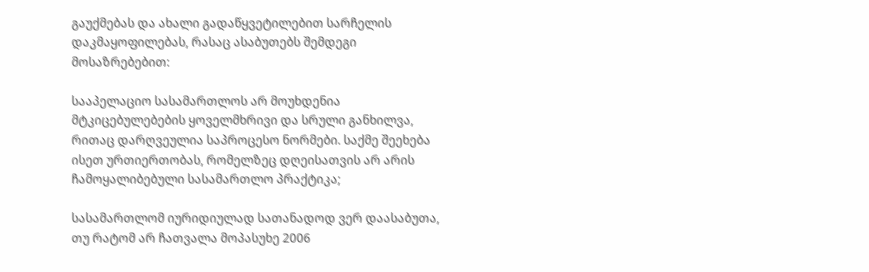გაუქმებას და ახალი გადაწყვეტილებით სარჩელის დაკმაყოფილებას, რასაც ასაბუთებს შემდეგი მოსაზრებებით:

სააპელაციო სასამართლოს არ მოუხდენია მტკიცებულებების ყოველმხრივი და სრული განხილვა, რითაც დარღვეულია საპროცესო ნორმები. საქმე შეეხება ისეთ ურთიერთობას, რომელზეც დღეისათვის არ არის ჩამოყალიბებული სასამართლო პრაქტიკა;

სასამართლომ იურიდიულად სათანადოდ ვერ დაასაბუთა, თუ რატომ არ ჩათვალა მოპასუხე 2006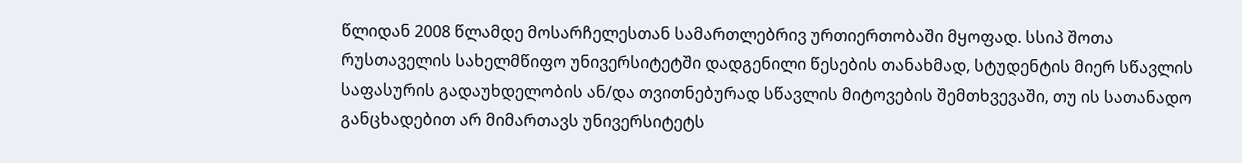წლიდან 2008 წლამდე მოსარჩელესთან სამართლებრივ ურთიერთობაში მყოფად. სსიპ შოთა რუსთაველის სახელმწიფო უნივერსიტეტში დადგენილი წესების თანახმად, სტუდენტის მიერ სწავლის საფასურის გადაუხდელობის ან/და თვითნებურად სწავლის მიტოვების შემთხვევაში, თუ ის სათანადო განცხადებით არ მიმართავს უნივერსიტეტს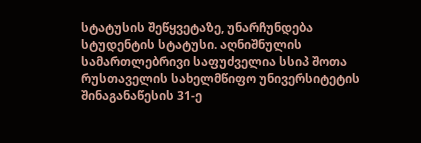სტატუსის შეწყვეტაზე, უნარჩუნდება სტუდენტის სტატუსი. აღნიშნულის სამართლებრივი საფუძველია სსიპ შოთა რუსთაველის სახელმწიფო უნივერსიტეტის შინაგანაწესის 31-ე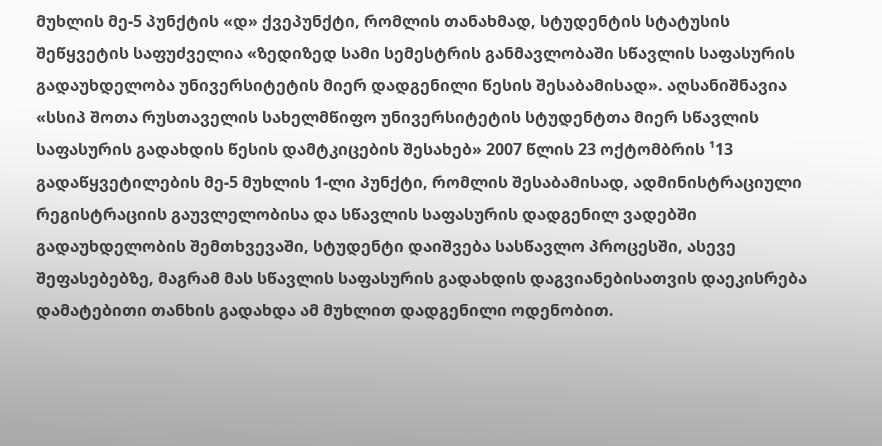მუხლის მე-5 პუნქტის «დ» ქვეპუნქტი, რომლის თანახმად, სტუდენტის სტატუსის შეწყვეტის საფუძველია «ზედიზედ სამი სემესტრის განმავლობაში სწავლის საფასურის გადაუხდელობა უნივერსიტეტის მიერ დადგენილი წესის შესაბამისად». აღსანიშნავია «სსიპ შოთა რუსთაველის სახელმწიფო უნივერსიტეტის სტუდენტთა მიერ სწავლის საფასურის გადახდის წესის დამტკიცების შესახებ» 2007 წლის 23 ოქტომბრის ¹13 გადაწყვეტილების მე-5 მუხლის 1-ლი პუნქტი, რომლის შესაბამისად, ადმინისტრაციული რეგისტრაციის გაუვლელობისა და სწავლის საფასურის დადგენილ ვადებში გადაუხდელობის შემთხვევაში, სტუდენტი დაიშვება სასწავლო პროცესში, ასევე შეფასებებზე, მაგრამ მას სწავლის საფასურის გადახდის დაგვიანებისათვის დაეკისრება დამატებითი თანხის გადახდა ამ მუხლით დადგენილი ოდენობით.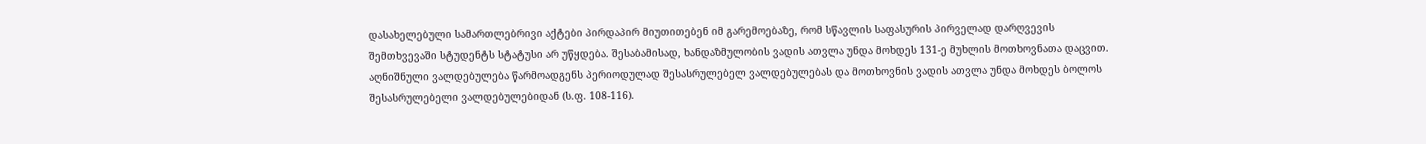დასახელებული სამართლებრივი აქტები პირდაპირ მიუთითებენ იმ გარემოებაზე, რომ სწავლის საფასურის პირველად დარღვევის შემთხვევაში სტუდენტს სტატუსი არ უწყდება. შესაბამისად, ხანდაზმულობის ვადის ათვლა უნდა მოხდეს 131-ე მუხლის მოთხოვნათა დაცვით. აღნიშნული ვალდებულება წარმოადგენს პერიოდულად შესასრულებელ ვალდებულებას და მოთხოვნის ვადის ათვლა უნდა მოხდეს ბოლოს შესასრულებელი ვალდებულებიდან (ს.ფ. 108-116).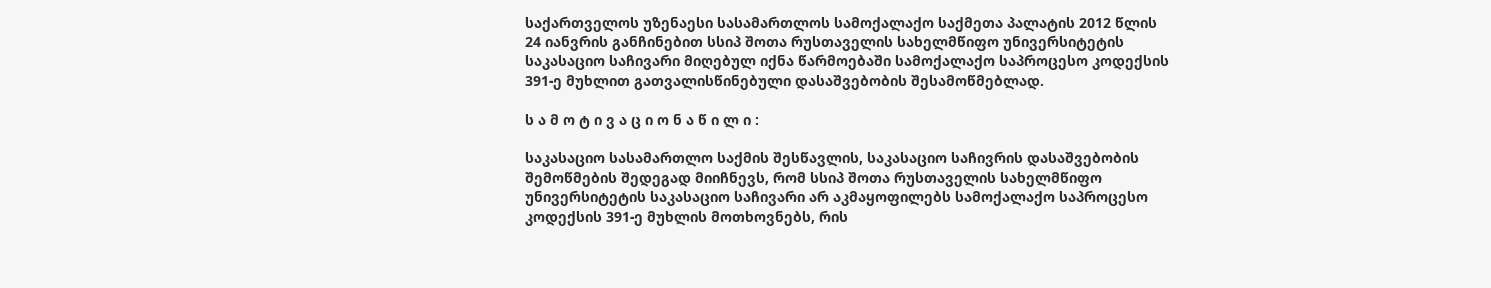საქართველოს უზენაესი სასამართლოს სამოქალაქო საქმეთა პალატის 2012 წლის 24 იანვრის განჩინებით სსიპ შოთა რუსთაველის სახელმწიფო უნივერსიტეტის საკასაციო საჩივარი მიღებულ იქნა წარმოებაში სამოქალაქო საპროცესო კოდექსის 391-ე მუხლით გათვალისწინებული დასაშვებობის შესამოწმებლად.

ს ა მ ო ტ ი ვ ა ც ი ო ნ ა წ ი ლ ი :

საკასაციო სასამართლო საქმის შესწავლის, საკასაციო საჩივრის დასაშვებობის შემოწმების შედეგად მიიჩნევს, რომ სსიპ შოთა რუსთაველის სახელმწიფო უნივერსიტეტის საკასაციო საჩივარი არ აკმაყოფილებს სამოქალაქო საპროცესო კოდექსის 391-ე მუხლის მოთხოვნებს, რის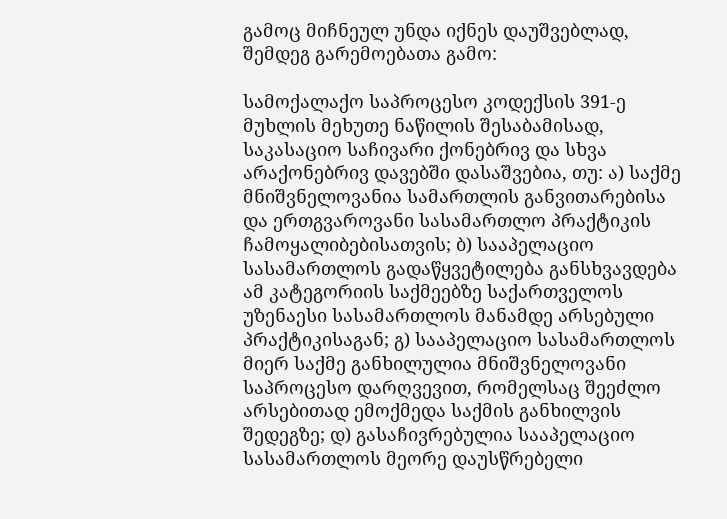გამოც მიჩნეულ უნდა იქნეს დაუშვებლად, შემდეგ გარემოებათა გამო:

სამოქალაქო საპროცესო კოდექსის 391-ე მუხლის მეხუთე ნაწილის შესაბამისად, საკასაციო საჩივარი ქონებრივ და სხვა არაქონებრივ დავებში დასაშვებია, თუ: ა) საქმე მნიშვნელოვანია სამართლის განვითარებისა და ერთგვაროვანი სასამართლო პრაქტიკის ჩამოყალიბებისათვის; ბ) სააპელაციო სასამართლოს გადაწყვეტილება განსხვავდება ამ კატეგორიის საქმეებზე საქართველოს უზენაესი სასამართლოს მანამდე არსებული პრაქტიკისაგან; გ) სააპელაციო სასამართლოს მიერ საქმე განხილულია მნიშვნელოვანი საპროცესო დარღვევით, რომელსაც შეეძლო არსებითად ემოქმედა საქმის განხილვის შედეგზე; დ) გასაჩივრებულია სააპელაციო სასამართლოს მეორე დაუსწრებელი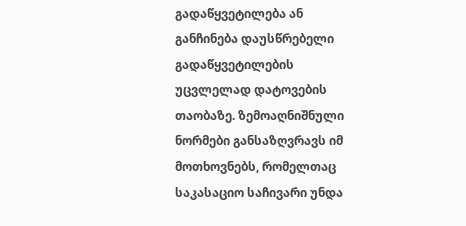გადაწყვეტილება ან განჩინება დაუსწრებელი გადაწყვეტილების უცვლელად დატოვების თაობაზე. ზემოაღნიშნული ნორმები განსაზღვრავს იმ მოთხოვნებს, რომელთაც საკასაციო საჩივარი უნდა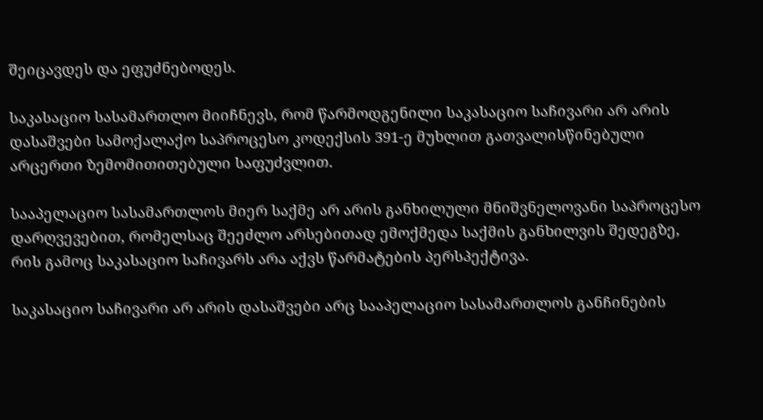შეიცავდეს და ეფუძნებოდეს.

საკასაციო სასამართლო მიიჩნევს, რომ წარმოდგენილი საკასაციო საჩივარი არ არის დასაშვები სამოქალაქო საპროცესო კოდექსის 391-ე მუხლით გათვალისწინებული არცერთი ზემომითითებული საფუძვლით.

სააპელაციო სასამართლოს მიერ საქმე არ არის განხილული მნიშვნელოვანი საპროცესო დარღვევებით, რომელსაც შეეძლო არსებითად ემოქმედა საქმის განხილვის შედეგზე, რის გამოც საკასაციო საჩივარს არა აქვს წარმატების პერსპექტივა.

საკასაციო საჩივარი არ არის დასაშვები არც სააპელაციო სასამართლოს განჩინების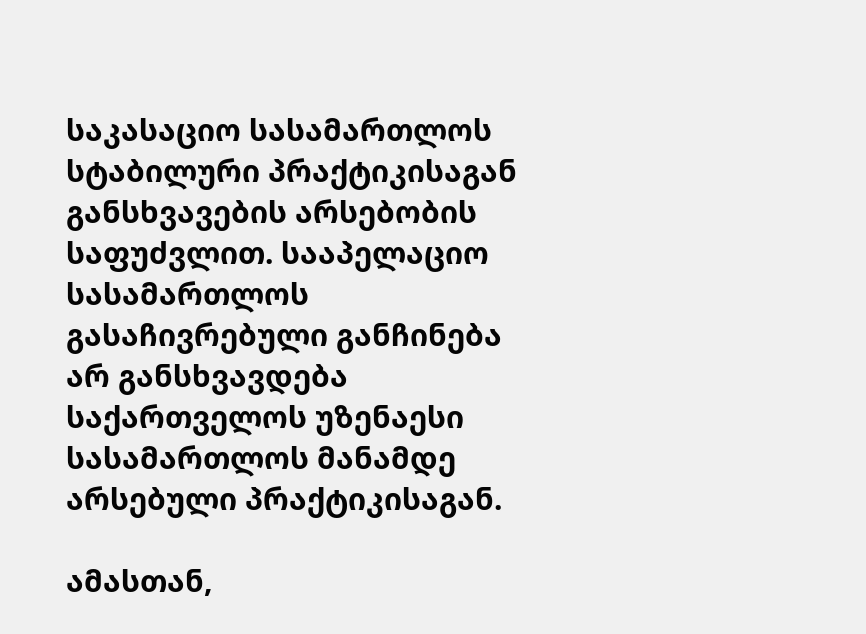საკასაციო სასამართლოს სტაბილური პრაქტიკისაგან განსხვავების არსებობის საფუძვლით. სააპელაციო სასამართლოს გასაჩივრებული განჩინება არ განსხვავდება საქართველოს უზენაესი სასამართლოს მანამდე არსებული პრაქტიკისაგან.

ამასთან,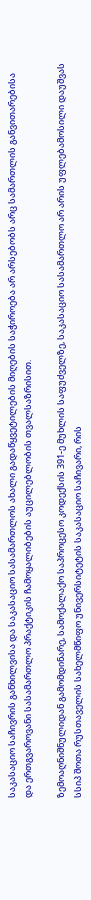საკასაციო საჩივრის განხილვისა და საკასაციო სასამართლოს ახალი გადაწყვეტილების მიღების საჭიროება არ არსებობს არც სამართლის განვითარებისა და ერთგვაროვანი სასამართლო პრაქტიკის ჩამოყალიბების აუცილებლობის თვალსაზრისით.

ზემოაღნიშნულიდან გამომდინარე, სამოქალაქო საპროცესო კოდექსის 391-ე მუხლის საფუძველზე, საკასაციო სასამართლო არ არის უფლებამოსილი დაუშვას სსიპ შოთა რუსთაველის სახელმწიფო უნივერსიტეტის საკასაციო საჩივარი, რის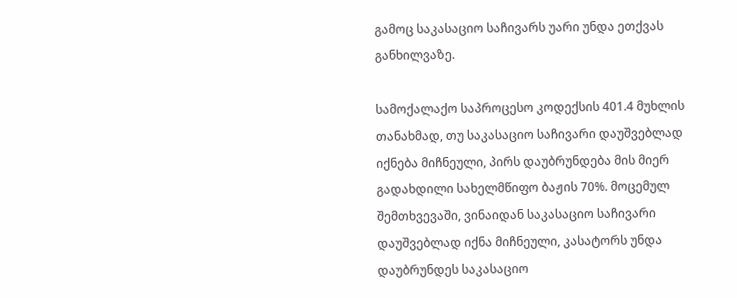გამოც საკასაციო საჩივარს უარი უნდა ეთქვას განხილვაზე.

სამოქალაქო საპროცესო კოდექსის 401.4 მუხლის თანახმად, თუ საკასაციო საჩივარი დაუშვებლად იქნება მიჩნეული, პირს დაუბრუნდება მის მიერ გადახდილი სახელმწიფო ბაჟის 70%. მოცემულ შემთხვევაში, ვინაიდან საკასაციო საჩივარი დაუშვებლად იქნა მიჩნეული, კასატორს უნდა დაუბრუნდეს საკასაციო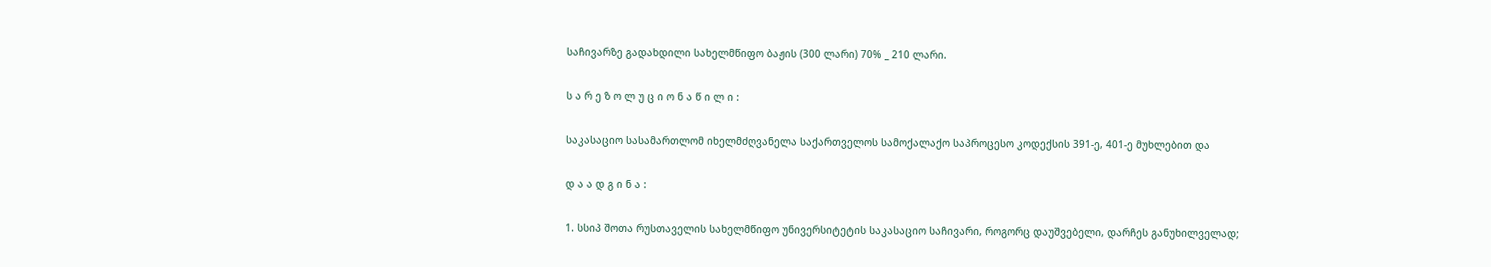საჩივარზე გადახდილი სახელმწიფო ბაჟის (300 ლარი) 70% _ 210 ლარი.

ს ა რ ე ზ ო ლ უ ც ი ო ნ ა წ ი ლ ი :

საკასაციო სასამართლომ იხელმძღვანელა საქართველოს სამოქალაქო საპროცესო კოდექსის 391-ე, 401-ე მუხლებით და

დ ა ა დ გ ი ნ ა :

1. სსიპ შოთა რუსთაველის სახელმწიფო უნივერსიტეტის საკასაციო საჩივარი, როგორც დაუშვებელი, დარჩეს განუხილველად;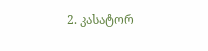2. კასატორ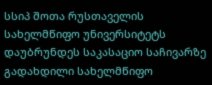სსიპ შოთა რუსთაველის სახელმწიფო უნივერსიტეტს დაუბრუნდეს საკასაციო საჩივარზე გადახდილი სახელმწიფო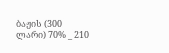ბაჟის (300 ლარი) 70% _ 210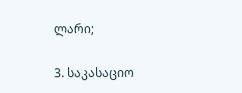ლარი;

3. საკასაციო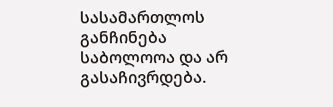სასამართლოს განჩინება საბოლოოა და არ გასაჩივრდება.